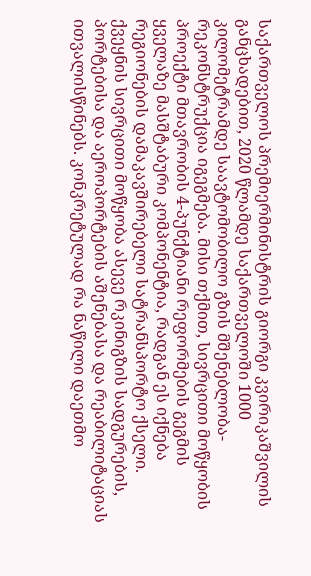საქართველოს პრემიერმინისტრის გიორგი კვირიკაშვილის განცხადებით, 2020 წლამდე საქართველოში 1000 კილომეტრამდე საავტომობილო გზის მშენებლობა-რეკონსტრუქცია იგეგმება. მისი თქმით, სივრცითი მოწყობის პროექტი მთავრობის 4-პუნქტიანი რეფორმების გეგმის ყველაზე მასშტაბური კომპონენტია, რადგან ეს იქნება რეგიონების დამაკავშირებელი სატრანსპორტო ქსელი. ქვეყნის სივრცითი მოწყობა ასევე რკინიგზის სადგურების, პორტებისა და აეროპორტების აშენებასა და რეაბილიტაციას ითვალისწინებს. კონკრეტულად რა ნაწილი დაეთმო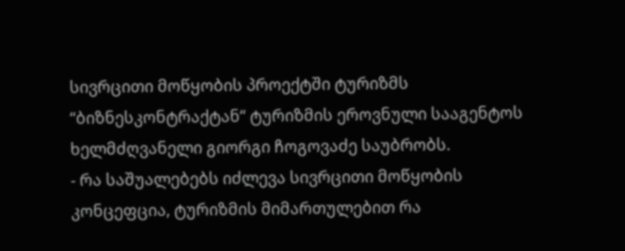სივრცითი მოწყობის პროექტში ტურიზმს “ბიზნესკონტრაქტან“ ტურიზმის ეროვნული სააგენტოს ხელმძღვანელი გიორგი ჩოგოვაძე საუბრობს.
- რა საშუალებებს იძლევა სივრცითი მოწყობის კონცეფცია, ტურიზმის მიმართულებით რა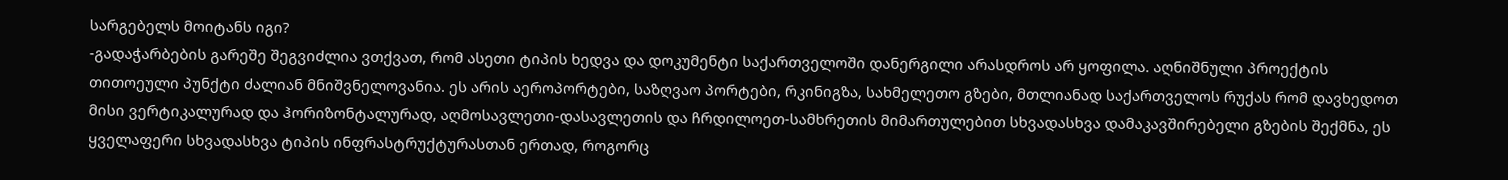სარგებელს მოიტანს იგი?
-გადაჭარბების გარეშე შეგვიძლია ვთქვათ, რომ ასეთი ტიპის ხედვა და დოკუმენტი საქართველოში დანერგილი არასდროს არ ყოფილა. აღნიშნული პროექტის თითოეული პუნქტი ძალიან მნიშვნელოვანია. ეს არის აეროპორტები, საზღვაო პორტები, რკინიგზა, სახმელეთო გზები, მთლიანად საქართველოს რუქას რომ დავხედოთ მისი ვერტიკალურად და ჰორიზონტალურად, აღმოსავლეთი-დასავლეთის და ჩრდილოეთ-სამხრეთის მიმართულებით სხვადასხვა დამაკავშირებელი გზების შექმნა, ეს ყველაფერი სხვადასხვა ტიპის ინფრასტრუქტურასთან ერთად, როგორც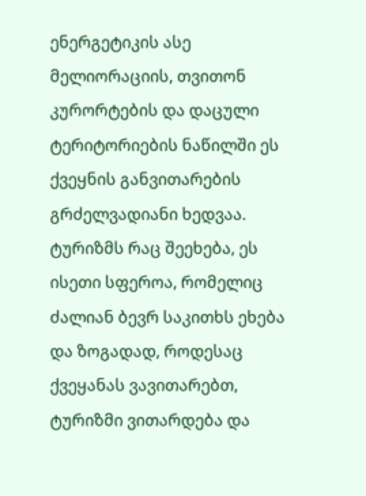ენერგეტიკის ასე მელიორაციის, თვითონ კურორტების და დაცული ტერიტორიების ნაწილში ეს ქვეყნის განვითარების გრძელვადიანი ხედვაა. ტურიზმს რაც შეეხება, ეს ისეთი სფეროა, რომელიც ძალიან ბევრ საკითხს ეხება და ზოგადად, როდესაც ქვეყანას ვავითარებთ, ტურიზმი ვითარდება და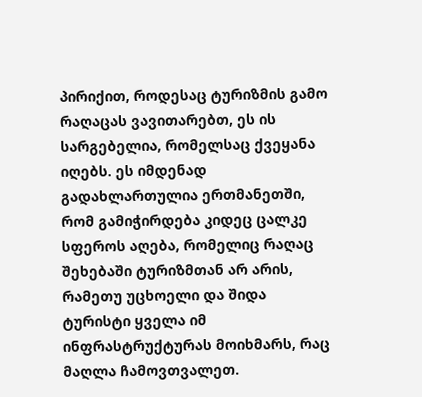პირიქით, როდესაც ტურიზმის გამო რაღაცას ვავითარებთ, ეს ის სარგებელია, რომელსაც ქვეყანა იღებს. ეს იმდენად გადახლართულია ერთმანეთში, რომ გამიჭირდება კიდეც ცალკე სფეროს აღება, რომელიც რაღაც შეხებაში ტურიზმთან არ არის, რამეთუ უცხოელი და შიდა ტურისტი ყველა იმ ინფრასტრუქტურას მოიხმარს, რაც მაღლა ჩამოვთვალეთ.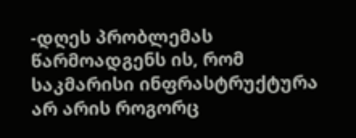-დღეს პრობლემას წარმოადგენს ის, რომ საკმარისი ინფრასტრუქტურა არ არის როგორც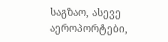საგზაო, ასევე აეროპორტები,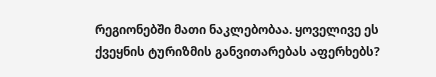რეგიონებში მათი ნაკლებობაა. ყოველივე ეს ქვეყნის ტურიზმის განვითარებას აფერხებს?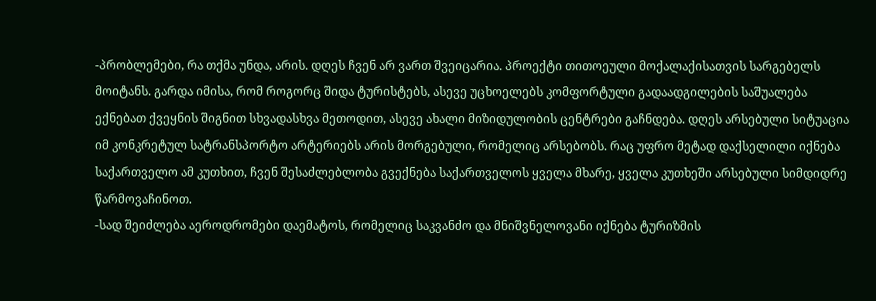-პრობლემები, რა თქმა უნდა, არის. დღეს ჩვენ არ ვართ შვეიცარია. პროექტი თითოეული მოქალაქისათვის სარგებელს მოიტანს. გარდა იმისა, რომ როგორც შიდა ტურისტებს, ასევე უცხოელებს კომფორტული გადაადგილების საშუალება ექნებათ ქვეყნის შიგნით სხვადასხვა მეთოდით, ასევე ახალი მიზიდულობის ცენტრები გაჩნდება. დღეს არსებული სიტუაცია იმ კონკრეტულ სატრანსპორტო არტერიებს არის მორგებული, რომელიც არსებობს. რაც უფრო მეტად დაქსელილი იქნება საქართველო ამ კუთხით, ჩვენ შესაძლებლობა გვექნება საქართველოს ყველა მხარე, ყველა კუთხეში არსებული სიმდიდრე წარმოვაჩინოთ.
-სად შეიძლება აეროდრომები დაემატოს, რომელიც საკვანძო და მნიშვნელოვანი იქნება ტურიზმის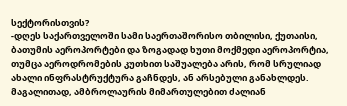სექტორისთვის?
-დღეს საქართველოში სამი საერთაშორისო თბილისი, ქუთაისი, ბათუმის აეროპორტები და ზოგადად ხუთი მოქმედი აეროპორტია, თუმცა აეროდრომების კუთხით საშუალება არის, რომ სრულიად ახალი ინფრასტრუქტურა გაჩნდეს, ან არსებული განახლდეს. მაგალითად, ამბროლაურის მიმართულებით ძალიან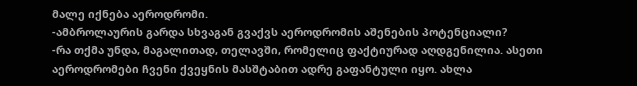მალე იქნება აეროდრომი.
-ამბროლაურის გარდა სხვაგან გვაქვს აეროდრომის აშენების პოტენციალი?
-რა თქმა უნდა, მაგალითად, თელავში, რომელიც ფაქტიურად აღდგენილია. ასეთი აეროდრომები ჩვენი ქვეყნის მასშტაბით ადრე გაფანტული იყო. ახლა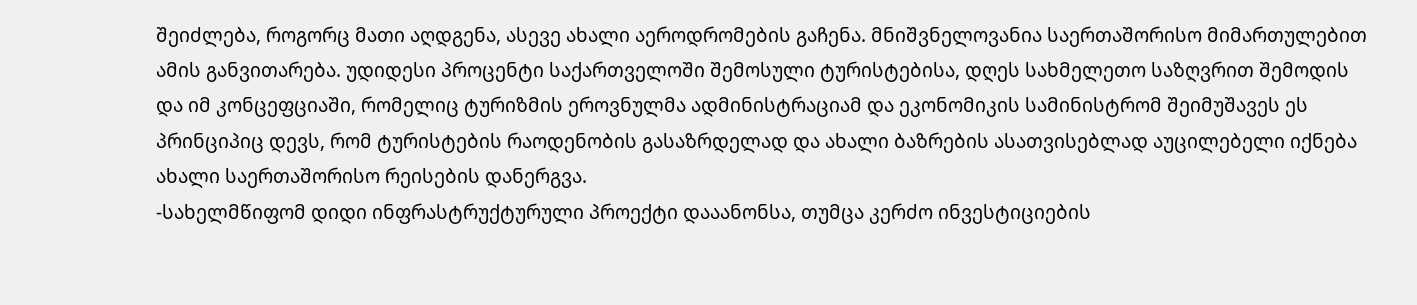შეიძლება, როგორც მათი აღდგენა, ასევე ახალი აეროდრომების გაჩენა. მნიშვნელოვანია საერთაშორისო მიმართულებით ამის განვითარება. უდიდესი პროცენტი საქართველოში შემოსული ტურისტებისა, დღეს სახმელეთო საზღვრით შემოდის და იმ კონცეფციაში, რომელიც ტურიზმის ეროვნულმა ადმინისტრაციამ და ეკონომიკის სამინისტრომ შეიმუშავეს ეს პრინციპიც დევს, რომ ტურისტების რაოდენობის გასაზრდელად და ახალი ბაზრების ასათვისებლად აუცილებელი იქნება ახალი საერთაშორისო რეისების დანერგვა.
-სახელმწიფომ დიდი ინფრასტრუქტურული პროექტი დააანონსა, თუმცა კერძო ინვესტიციების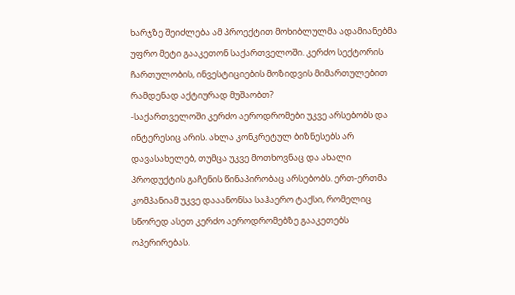ხარჯზე შეიძლება ამ პროექტით მოხიბლულმა ადამიანებმა უფრო მეტი გააკეთონ საქართველოში. კერძო სექტორის ჩართულობის, ინვესტიციების მოზიდვის მიმართულებით რამდენად აქტიურად მუშაობთ?
-საქართველოში კერძო აეროდრომები უკვე არსებობს და ინტერესიც არის. ახლა კონკრეტულ ბიზნესებს არ დავასახელებ, თუმცა უკვე მოთხოვნაც და ახალი პროდუქტის გაჩენის წინაპირობაც არსებობს. ერთ-ერთმა კომპანიამ უკვე დააანონსა საჰაერო ტაქსი, რომელიც სწორედ ასეთ კერძო აეროდრომებზე გააკეთებს ოპერირებას.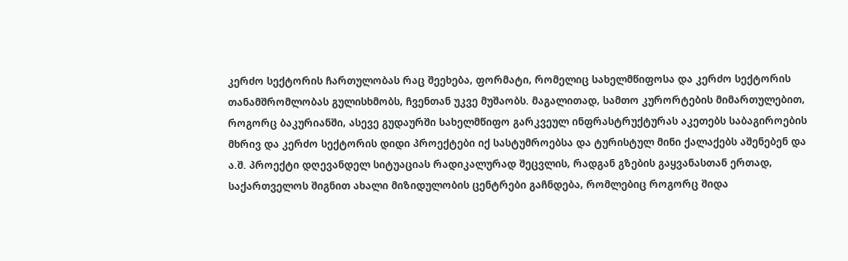კერძო სექტორის ჩართულობას რაც შეეხება, ფორმატი, რომელიც სახელმწიფოსა და კერძო სექტორის თანამშრომლობას გულისხმობს, ჩვენთან უკვე მუშაობს. მაგალითად, სამთო კურორტების მიმართულებით, როგორც ბაკურიანში, ასევე გუდაურში სახელმწიფო გარკვეულ ინფრასტრუქტურას აკეთებს საბაგიროების მხრივ და კერძო სექტორის დიდი პროექტები იქ სასტუმროებსა და ტურისტულ მინი ქალაქებს აშენებენ და ა.შ. პროექტი დღევანდელ სიტუაციას რადიკალურად შეცვლის, რადგან გზების გაყვანასთან ერთად, საქართველოს შიგნით ახალი მიზიდულობის ცენტრები გაჩნდება, რომლებიც როგორც შიდა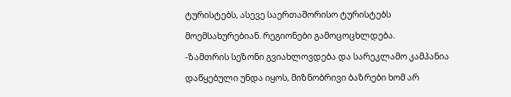ტურისტებს, ასევე საერთაშორისო ტურისტებს მოემსახურებიან. რეგიონები გამოცოცხლდება.
-ზამთრის სეზონი გვიახლოვდება და სარეკლამო კამპანია დაწყებული უნდა იყოს, მიზნობრივი ბაზრები ხომ არ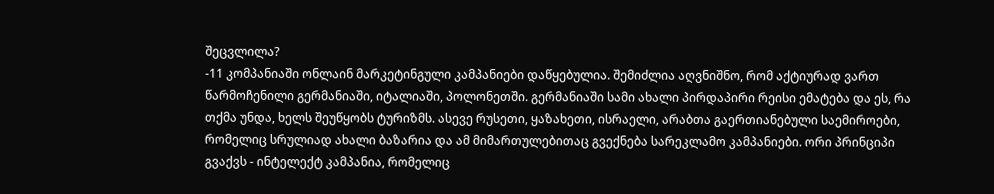შეცვლილა?
-11 კომპანიაში ონლაინ მარკეტინგული კამპანიები დაწყებულია. შემიძლია აღვნიშნო, რომ აქტიურად ვართ წარმოჩენილი გერმანიაში, იტალიაში, პოლონეთში. გერმანიაში სამი ახალი პირდაპირი რეისი ემატება და ეს, რა თქმა უნდა, ხელს შეუწყობს ტურიზმს. ასევე რუსეთი, ყაზახეთი, ისრაელი, არაბთა გაერთიანებული საემიროები, რომელიც სრულიად ახალი ბაზარია და ამ მიმართულებითაც გვექნება სარეკლამო კამპანიები. ორი პრინციპი გვაქვს - ინტელექტ კამპანია, რომელიც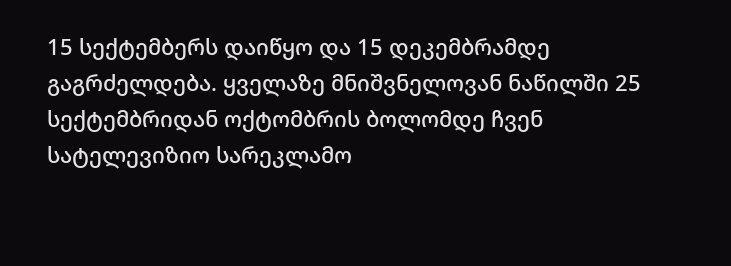15 სექტემბერს დაიწყო და 15 დეკემბრამდე გაგრძელდება. ყველაზე მნიშვნელოვან ნაწილში 25 სექტემბრიდან ოქტომბრის ბოლომდე ჩვენ სატელევიზიო სარეკლამო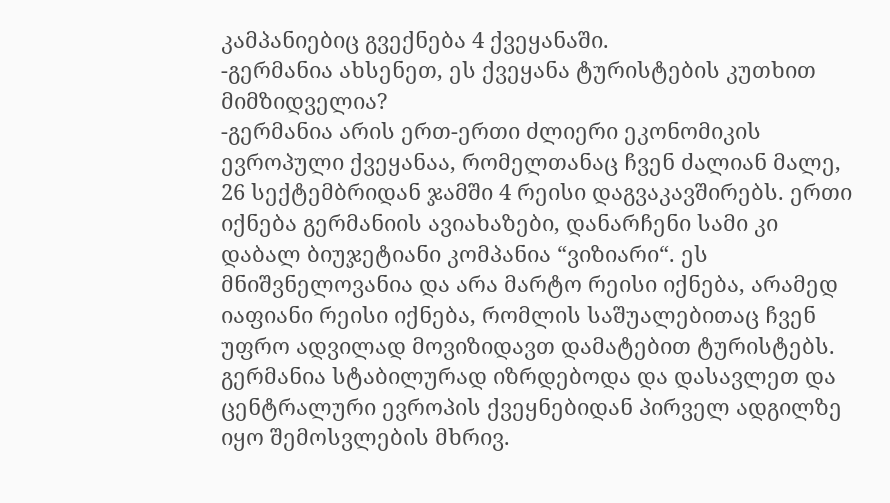კამპანიებიც გვექნება 4 ქვეყანაში.
-გერმანია ახსენეთ, ეს ქვეყანა ტურისტების კუთხით მიმზიდველია?
-გერმანია არის ერთ-ერთი ძლიერი ეკონომიკის ევროპული ქვეყანაა, რომელთანაც ჩვენ ძალიან მალე, 26 სექტემბრიდან ჯამში 4 რეისი დაგვაკავშირებს. ერთი იქნება გერმანიის ავიახაზები, დანარჩენი სამი კი დაბალ ბიუჯეტიანი კომპანია “ვიზიარი“. ეს მნიშვნელოვანია და არა მარტო რეისი იქნება, არამედ იაფიანი რეისი იქნება, რომლის საშუალებითაც ჩვენ უფრო ადვილად მოვიზიდავთ დამატებით ტურისტებს. გერმანია სტაბილურად იზრდებოდა და დასავლეთ და ცენტრალური ევროპის ქვეყნებიდან პირველ ადგილზე იყო შემოსვლების მხრივ.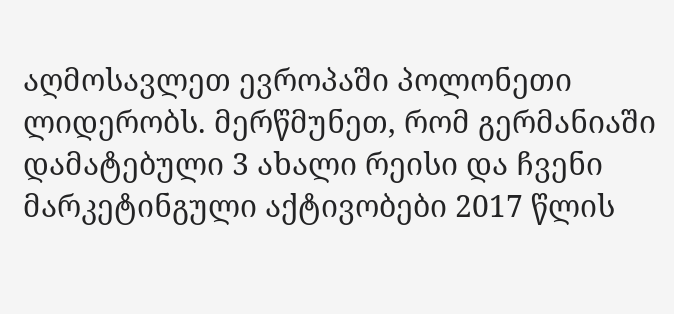აღმოსავლეთ ევროპაში პოლონეთი ლიდერობს. მერწმუნეთ, რომ გერმანიაში დამატებული 3 ახალი რეისი და ჩვენი მარკეტინგული აქტივობები 2017 წლის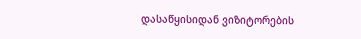დასაწყისიდან ვიზიტორების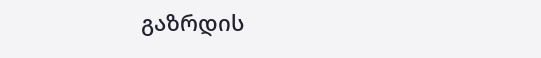გაზრდის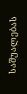საშუალებას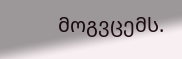მოგვცემს.